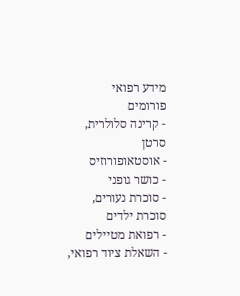מידע רפואי
פורומים
- קרינה סלולרית, סרטן
- אוסטאופורוזיס
- כושר גופני
- סוכרת נעורים, סוכרת ילדים
- רפואת מטיילים
- השאלת ציוד רפואי,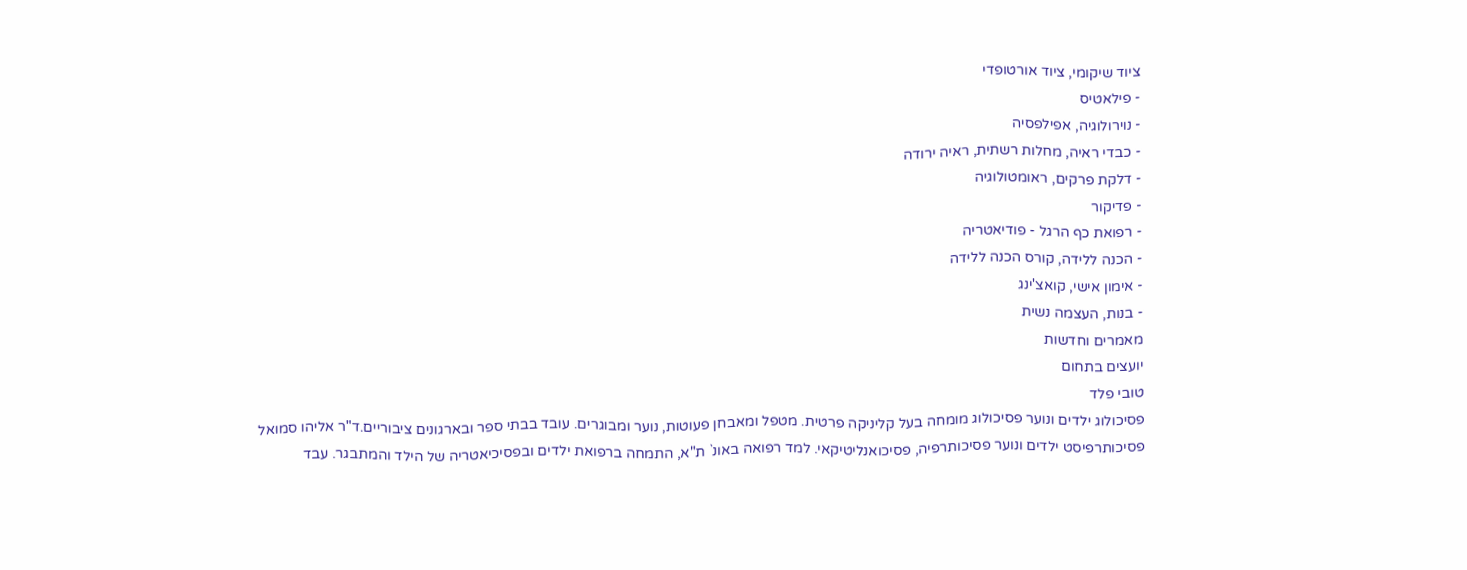ציוד שיקומי, ציוד אורטופדי
- פילאטיס
- נוירולוגיה, אפילפסיה
- כבדי ראיה, מחלות רשתית, ראיה ירודה
- דלקת פרקים, ראומטולוגיה
- פדיקור
- רפואת כף הרגל - פודיאטריה
- הכנה ללידה, קורס הכנה ללידה
- אימון אישי, קואצ'ינג
- בנות, העצמה נשית
מאמרים וחדשות
יועצים בתחום
טובי פלד
פסיכולוג ילדים ונוער פסיכולוג מומחה בעל קליניקה פרטית. מטפל ומאבחן פעוטות, נוער ומבוגרים. עובד בבתי ספר ובארגונים ציבוריים.ד"ר אליהו סמואל
פסיכותרפיסט ילדים ונוער פסיכותרפיה, פסיכואנליטיקאי. למד רפואה באונ` ת"א, התמחה ברפואת ילדים ובפסיכיאטריה של הילד והמתבגר. עבד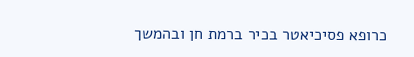כרופא פסיכיאטר בכיר ברמת חן ובהמשך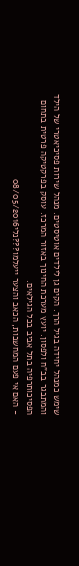שימש כמנהל יחידה בגיל הרך. הקים גן לילדים אוטיסטים. מנהל שירות פסיכיאטרי של הילד והמתבגר בב"ח ולפסון. יועץ מערכת החינוך באזור המרכז. עוסק בפרקטיקה פרטית בתחום הפסיכותרפיה בתל אביב בכל הגילאים.
- האם אי פעם המחשבות, הכאב והצער ייעלמו???נלי08/05/2016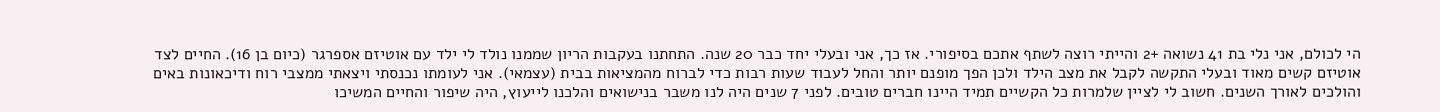הי לכולם, אני נלי בת 41 נשואה +2 והייתי רוצה לשתף אתכם בסיפורי. אז כך, אני ובעלי יחד כבר 20 שנה. התחתנו בעקבות הריון שממנו נולד לי ילד עם אוטיזם אספרגר (כיום בן 16). החיים לצד אוטיזם קשים מאוד ובעלי התקשה לקבל את מצב הילד ולכן הפך מופנם יותר והחל לעבוד שעות רבות כדי לברוח מהמציאות בבית (עצמאי). אני לעומתו נכנסתי ויצאתי ממצבי רוח ודיכאונות באים והולכים לאורך השנים. חשוב לי לציין שלמרות כל הקשיים תמיד היינו חברים טובים. לפני 7 שנים היה לנו משבר בנישואים והלכנו לייעוץ, היה שיפור והחיים המשיכו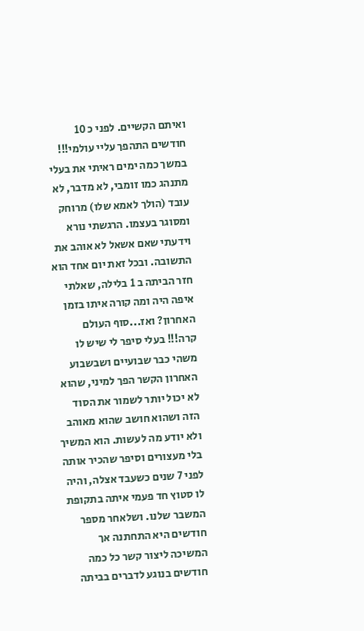ואיתם הקשיים. לפני כ 10 חודשים התהפך עליי עולמי!!! במשך כמה ימים ראיתי את בעלי מתנהג כמו זומבי, לא מדבר, לא עובד (הולך לאמא שלו) מרוחק ומסוגר בעצמו. הרגשתי נורא וידעתי שאם אשאל לא אוהב את התשובה. ובכל זאת יום אחד הוא חזר הביתה ב 1 בלילה, שאלתי איפה היה ומה קורה איתו בזמן האחרון? ואז...סוף העולם קרה!!! בעלי סיפר לי שיש לו משהי כבר שבועיים ושבשבוע האחרון הקשר הפך למיני, שהוא לא יכול יותר לשמור את הסוד הזה ושהוא חושב שהוא מאוהב ולא יודע מה לעשות. הוא המשיך בלי מעצורים וסיפר שהכיר אותה לפני 7 שנים כשעבד אצלה, והיה לו סטוץ חד פעמי איתה בתקופת המשבר שלנו. ושלאחר מספר חודשים היא התחתנה אך המשיכה ליצור קשר כל כמה חודשים בנוגע לדברים בביתה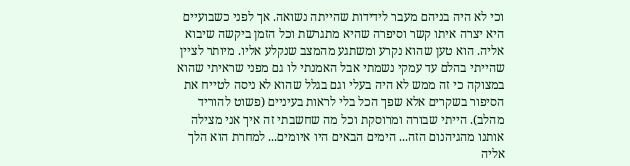וכי לא היה בניהם מעבר לידידות שהייתה נשואה. אך לפני כשבועיים היא יצרה איתו קשר וסיפרה שהיא מתגרשת וכל הזמן ביקשה שיבוא אליה. הוא טען שהוא נקרע ומשתגע מהמצב שנקלע אליו. מיותר לציין שהייתי בהלם עד עמקי נשמתי אבל האמנתי לו גם מפני שראיתי שהוא במצוקה כי זה ממש לא היה בעלי וגם בגלל שהוא לא ניסה לטייח את הסיפור בשקרים אלא שפך הכל בלי לראות בעיניים (פשוט להוריד מהלב). הייתי שבורה ומרוסקת וכל מה שחשבתי זה איך אני מצילה אותנו מהגיהנום הזה... הימים הבאים היו איומים... למחרת הוא הלך אליה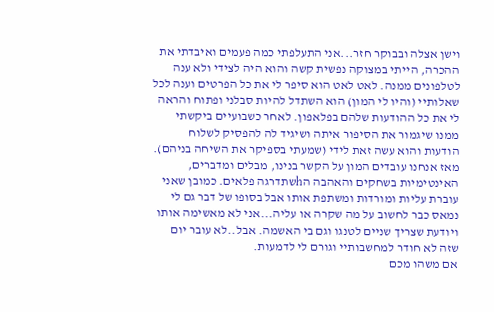וישן אצלה ובבוקר חזר...אני התעלפתי כמה פעמים ואיבדתי את ההכרה, הייתי במצוקה נפשית קשה והוא היה לצידי ולא ענה לטלפונים ממנה. לאט לאט הוא סיפר לי את כל הפרטים וענה לכל שאלותיי (והיו לי המון) הוא השתדל להיות סבלני ופתוח והראה לי את כל ההודעות שלהם בפלאפון. לאחר כשבועיים ביקשתי ממנו שיגמור את הסיפור איתה ושיגיד לה להפסיק לשלוח הודעות והוא עשה זאת לידי (שמעתי בספיקר את השיחה בניהם). מאז אנחנו עובדים המון על הקשר בנינו, מבלים ומדברים, האינטימיות בשחקים והאהבה הhשתדרגה פלאים. כמובן שאני עוברת עליות ומורדות ומשתפת אותו אבל בסופו של דבר גם לי נמאס כבר לחשוב על מה שקרה או עליה...אני לא מאשימה אותו ויודעת שצריך שניים לטנגו וגם בי האשמה. אבל..לא עובר יום שזה לא חודר למחשבותיי וגורם לי לדמעות.
אם משהו מכם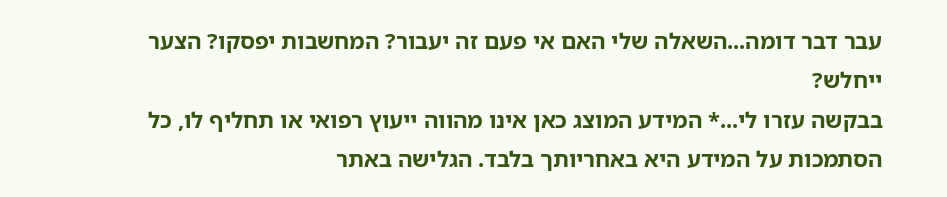עבר דבר דומה...השאלה שלי האם אי פעם זה יעבור? המחשבות יפסקו? הצער ייחלש?
בבקשה עזרו לי...* המידע המוצג כאן אינו מהווה ייעוץ רפואי או תחליף לו, כל הסתמכות על המידע היא באחריותך בלבד. הגלישה באתר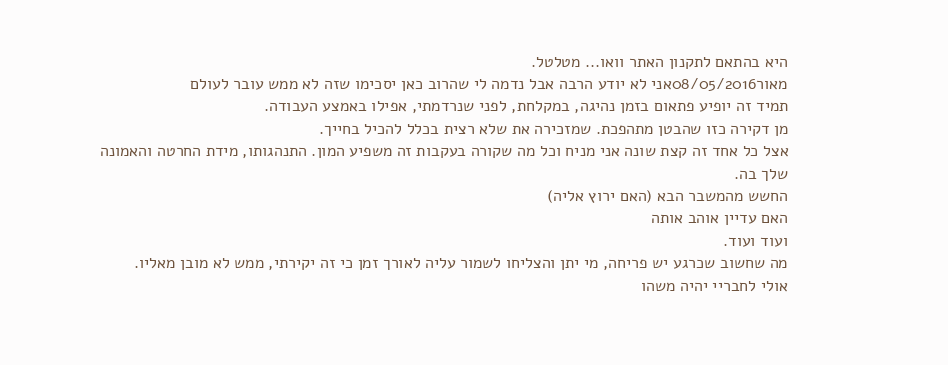היא בהתאם לתקנון האתר וואו... מטלטל.
מאור08/05/2016אני לא יודע הרבה אבל נדמה לי שהרוב כאן יסכימו שזה לא ממש עובר לעולם
תמיד זה יופיע פתאום בזמן נהיגה, במקלחת, לפני שנרדמתי, אפילו באמצע העבודה.
מן דקירה כזו שהבטן מתהפכת. שמזכירה את שלא רצית בכלל להכיל בחייך.
אצל כל אחד זה קצת שונה אני מניח וכל מה שקורה בעקבות זה משפיע המון. התנהגותו, מידת החרטה והאמונה שלך בה.
החשש מהמשבר הבא (האם ירוץ אליה)
האם עדיין אוהב אותה
ועוד ועוד.
מה שחשוב שכרגע יש פריחה, מי יתן והצליחו לשמור עליה לאורך זמן כי זה יקירתי, ממש לא מובן מאליו.
אולי לחבריי יהיה משהו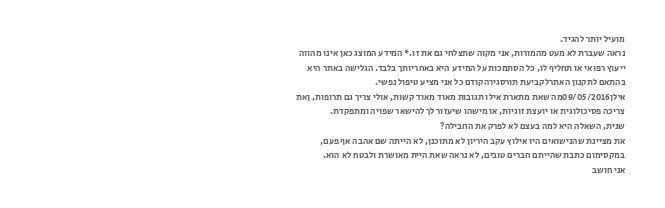מועיל יותר להגיד.
נראה שעברת לא מעט מהמורות, אני מקוה שתצלחי גם את זו.* המידע המוצג כאן אינו מהווה ייעוץ רפואי או תחליף לו, כל הסתמכות על המידע היא באחריותך בלבד. הגלישה באתר היא בהתאם לתקנון האתרלקביעת תורסגירהקודם כל אני מציע טיפול נפשי.
אילן09/05/2016מה שאת מתארת אילו תגובות מאוד מאוד קשות, אולי צריך גם תרופות, ןאת צריכה פסיכולוגית או יועצת זוגיות, או מישהו שיעזור לך להישאר שפויה ומתפקדת.
שנית, השאלה היא למה בעצם לא לפרק את החבילה?
את מציינת שהנישואים היו אילוץ עקב היריון לא מתוכנן, לא הייתה שם אהבה אף פעם, במקסימום כתבת שהייתם חברים טובים, לא נראה שאת היית מאושרת ולבטח לא הוא.
אני חושב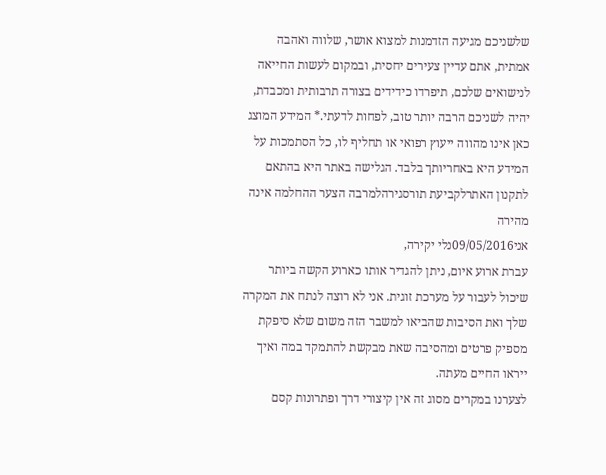שלשניכם מגיעה הזדמנות למצוא אושר, שלווה ואהבה אמתית, אתם עדיין צעירים יחסית, ובמקום לעשות החייאה לנישואים שלכם, תיפרדו כידידים בצורה תרבותית ומכבדת, יהיה לשניכם הרבה יותר טוב, לפחות לדעתי.* המידע המוצג כאן אינו מהווה ייעוץ רפואי או תחליף לו, כל הסתמכות על המידע היא באחריותך בלבד. הגלישה באתר היא בהתאם לתקנון האתרלקביעת תורסגירהלמרבה הצער ההחלמה אינה מהירה
אני09/05/2016נלי יקירה,
עברת ארוע איום, ניתן להגדיר אותו כארוע הקשה ביותר שיכול לעבור על מערכת זוגית. אני לא רוצה לנתח את המקרה שלך ואת הסיבות שהביאו למשבר הזה משום שלא סיפקת מספיק פרטים ומהסיבה שאת מבקשת להתמקד במה ואיך ייראו החיים מעתה.
לצערנו במקרים מסוג זה אין קיצורי דרך ופתרונות קסם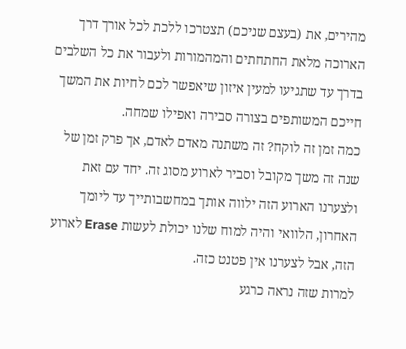מהירים, את (בעצם שניכם) תצטרכו ללכת לכל אורך דרך הארוכה מלאת החתחתים והמהמורות ולעבור את כל השלבים בדרך עד שתגיעו למעין איזון שיאפשר לכם לחיות את המשך חייכם המשותפים בצורה סבירה ואפילו שמחה.
כמה זמן זה לוקח? זה משתנה מאדם לאדם, אך פרק זמן של שנה זה משך מקובל וסביר לארוע מסוג זה. יחד עם זאת ולצערנו הארוע הזה ילווה אותך במחשבותייך עד ליומך האחרון, הלוואי והיה למוח שלנו יכולת לעשות Erase לארוע הזה, אבל לצערנו אין פטנט כזה.
למרות שזה נראה כרגע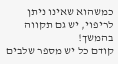כמשהוא שאינו ניתן לריפוי, יש גם תקווה בהמשך!
קודם כל יש מספר שלבים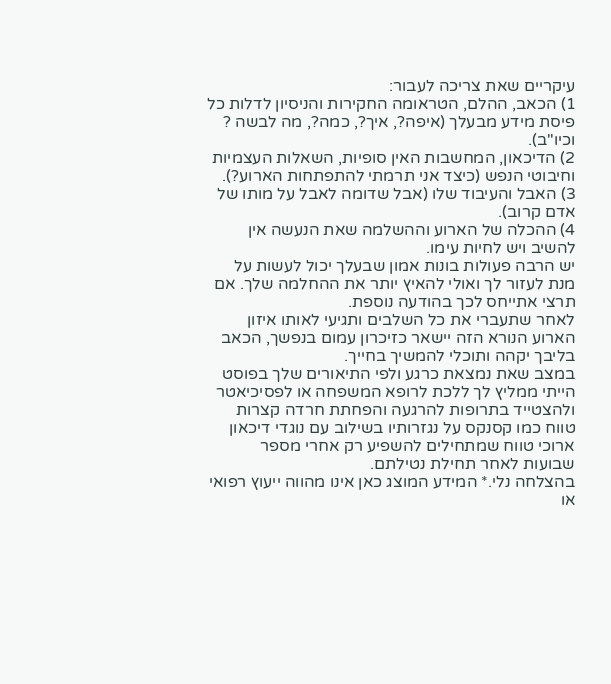עיקריים שאת צריכה לעבור:
1) הכאב, ההלם, הטראומה החקירות והניסיון לדלות כל פיסת מידע מבעלך (איפה?, איך?, כמה?, מה לבשה ? וכיו"ב).
2) הדיכאון, המחשבות האין סופיות, השאלות העצמיות וחיבוטי הנפש (כיצד אני תרמתי להתפתחות הארוע?).
3) האבל והעיבוד שלו (אבל שדומה לאבל על מותו של אדם קרוב).
4) ההכלה של הארוע וההשלמה שאת הנעשה אין להשיב ויש לחיות עימו.
יש הרבה פעולות בונות אמון שבעלך יכול לעשות על מנת לעזור לך ואולי להאיץ יותר את ההחלמה שלך. אם תרצי אתייחס לכך בהודעה נוספת.
לאחר שתעברי את כל השלבים ותגיעי לאותו איזון הארוע הנורא הזה יישאר כזיכרון עמום בנפשך, הכאב בליבך יקהה ותוכלי להמשיך בחייך.
במצב שאת נמצאת כרגע ולפי התיאורים שלך בפוסט הייתי ממליץ לך ללכת לרופא המשפחה או לפסיכיאטר ולהצטייד בתרופות להרגעה והפחתת חרדה קצרות טווח כמו קסנקס על נגזרותיו בשילוב עם נוגדי דיכאון ארוכי טווח שמתחילים להשפיע רק אחרי מספר שבועות לאחר תחילת נטילתם.
בהצלחה נלי.* המידע המוצג כאן אינו מהווה ייעוץ רפואי או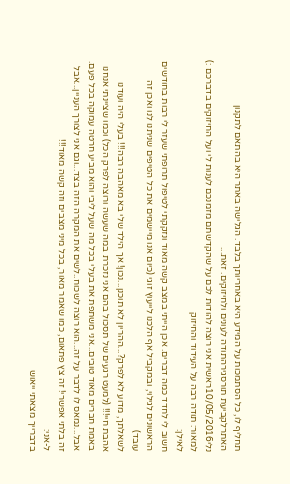תחליף לו, כל הסתמכות על המידע היא באחריותך בלבד. הגלישה באתר היא בהתאם לתקנון האתרלקביעת תורסגירהתודה לעונים ולחיזוקים. זאת...
נלי10/05/2016ראשית אני רוצה להודות לכם על שהקדשתם מזמנכם לענות לי ועל החיזוקים בדברכם :)
למאור: תודה רבה על העידוד והחיזוק
לאילן:
חשוב לי לחדד כמה דברים. אכן הייתי במצב קשה מאוד ונזקקתי לטיפול תרופתי שעזר לי רבות בחודשים הראשונים לגילוי, ובמקביל אף הלכנו לייעוץ זוגי (כיום אנו מיישמים את כל הטיפים שניתנו לנו ואכן זה עובד)
לשאלתך, מדוע לא לפרק?...ההריון לא תוכנן...נכון! אך הילד שלי בא מאהבה רבה!!! בעלי היה ועודנו אהבת חיי!!! (למעט רגעים של תסכול בהם אני נזכרת במה שעשה ורוצה לפרק הכל) וכמו שציינתי אנחנו באמת חברים מאוד טובים...אני משתפת את בעלי בכל מה שעל ליבי והוא מביע חרטה עמוקה בכל פעם. אבל...נמאס לו לדבר על זה...הוא רוצה לשכוח..לשים את המקרה הזה בצד...וגם אני לצורך העניין...אבל זה בלתי אפשרי! זה צץ פתאום, כמו שאמר מאור, בכל מיני מצבים וזה קשה מאוד!!!
ל-אני:
בדברייך מצאתי ייאוש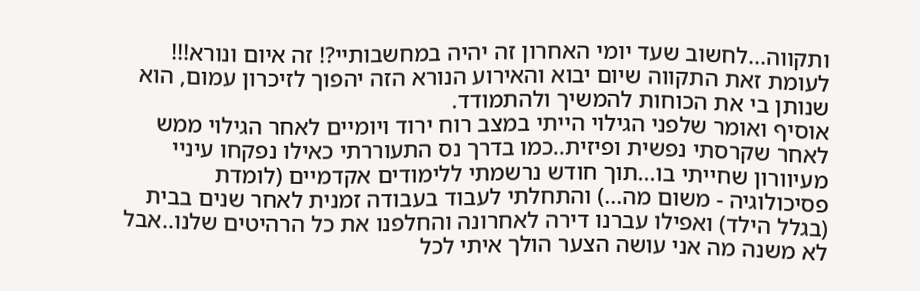ותקווה...לחשוב שעד יומי האחרון זה יהיה במחשבותיי?! זה איום ונורא!!! לעומת זאת התקווה שיום יבוא והאירוע הנורא הזה יהפוך לזיכרון עמום, הוא שנותן בי את הכוחות להמשיך ולהתמודד.
אוסיף ואומר שלפני הגילוי הייתי במצב רוח ירוד ויומיים לאחר הגילוי ממש לאחר שקרסתי נפשית ופיזית..כמו בדרך נס התעוררתי כאילו נפקחו עיניי מעיוורון שחייתי בו...תוך חודש נרשמתי ללימודים אקדמיים (לומדת פסיכולוגיה - משום מה...) והתחלתי לעבוד בעבודה זמנית לאחר שנים בבית (בגלל הילד) ואפילו עברנו דירה לאחרונה והחלפנו את כל הרהיטים שלנו..אבל לא משנה מה אני עושה הצער הולך איתי לכל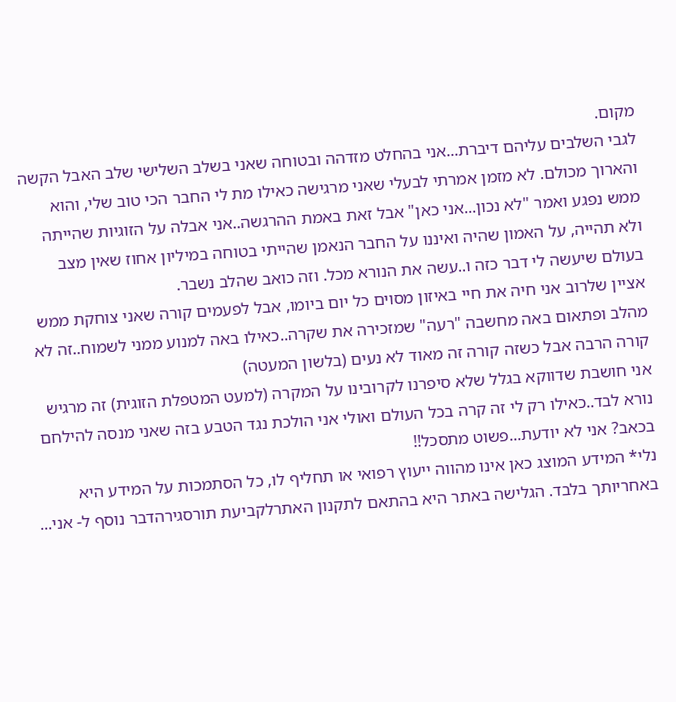מקום.
לגבי השלבים עליהם דיברת...אני בהחלט מזדהה ובטוחה שאני בשלב השלישי שלב האבל הקשה והארוך מכולם. לא מזמן אמרתי לבעלי שאני מרגישה כאילו מת לי החבר הכי טוב שלי, והוא ממש נפגע ואמר "לא נכון...אני כאן" אבל זאת באמת ההרגשה..אני אבלה על הזוגיות שהייתה ולא תהייה, על האמון שהיה ואיננו על החבר הנאמן שהייתי בטוחה במיליון אחוז שאין מצב בעולם שיעשה לי דבר כזה ו..עשה את הנורא מכל. וזה כואב שהלב נשבר.
אציין שלרוב אני חיה את חיי באיזון מסוים כל יום ביומו, אבל לפעמים קורה שאני צוחקת ממש מהלב ופתאום באה מחשבה "רעה" שמזכירה את שקרה..כאילו באה למנוע ממני לשמוח..זה לא קורה הרבה אבל כשזה קורה זה מאוד לא נעים (בלשון המעטה)
אני חושבת שדווקא בגלל שלא סיפרנו לקרובינו על המקרה (למעט המטפלת הזוגית) זה מרגיש נורא לבד..כאילו רק לי זה קרה בכל העולם ואולי אני הולכת נגד הטבע בזה שאני מנסה להילחם בכאב? אני לא יודעת...פשוט מתסכל!!
נלי* המידע המוצג כאן אינו מהווה ייעוץ רפואי או תחליף לו, כל הסתמכות על המידע היא באחריותך בלבד. הגלישה באתר היא בהתאם לתקנון האתרלקביעת תורסגירהדבר נוסף ל- אני...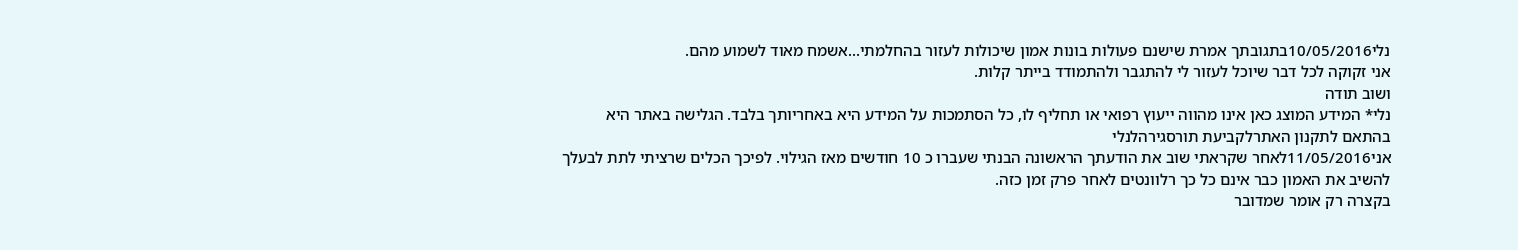נלי10/05/2016בתגובתך אמרת שישנם פעולות בונות אמון שיכולות לעזור בהחלמתי...אשמח מאוד לשמוע מהם.
אני זקוקה לכל דבר שיוכל לעזור לי להתגבר ולהתמודד בייתר קלות.
ושוב תודה
נלי* המידע המוצג כאן אינו מהווה ייעוץ רפואי או תחליף לו, כל הסתמכות על המידע היא באחריותך בלבד. הגלישה באתר היא בהתאם לתקנון האתרלקביעת תורסגירהלנלי
אני11/05/2016לאחר שקראתי שוב את הודעתך הראשונה הבנתי שעברו כ 10 חודשים מאז הגילוי. לפיכך הכלים שרציתי לתת לבעלך להשיב את האמון כבר אינם כל כך רלוונטים לאחר פרק זמן כזה.
בקצרה רק אומר שמדובר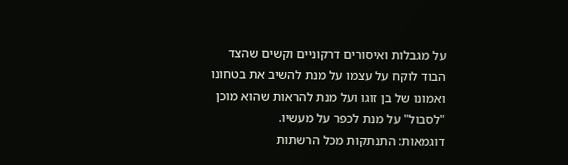על מגבלות ואיסורים דרקוניים וקשים שהצד הבוד לוקח על עצמו על מנת להשיב את בטחונו ואמונו של בן זוגו ועל מנת להראות שהוא מוכן "לסבול" על מנת לכפר על מעשיו.
דוגמאות: התנתקות מכל הרשתות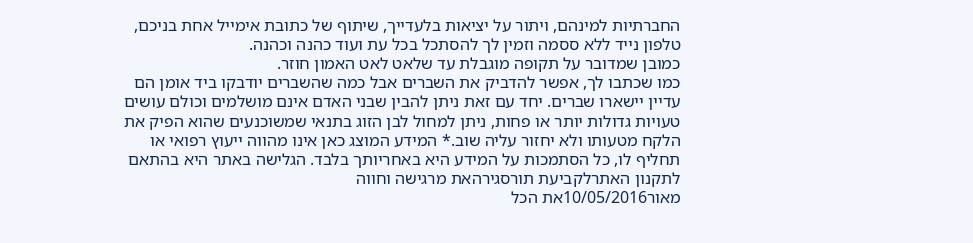החברתיות למינהם, ויתור על יציאות בלעדייך, שיתוף של כתובת אימייל אחת בניכם, טלפון נייד ללא ססמה וזמין לך להסתכל בכל עת ועוד כהנה וכהנה.
כמובן שמדובר על תקופה מוגבלת עד שלאט לאט האמון חוזר.
כמו שכתבו לך, אפשר להדביק את השברים אבל כמה שהשברים יודבקו ביד אומן הם עדיין יישארו שברים. יחד עם זאת ניתן להבין שבני האדם אינם מושלמים וכולם עושים טעויות גדולות יותר או פחות, ניתן למחול לבן הזוג בתנאי שמשוכנעים שהוא הפיק את הלקח מטעותו ולא יחזור עליה שוב.* המידע המוצג כאן אינו מהווה ייעוץ רפואי או תחליף לו, כל הסתמכות על המידע היא באחריותך בלבד. הגלישה באתר היא בהתאם לתקנון האתרלקביעת תורסגירהאת מרגישה וחווה
מאור10/05/2016את הכל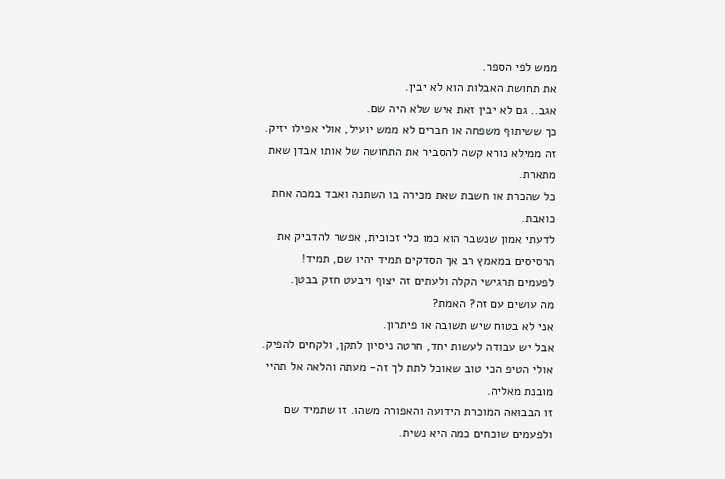ממש לפי הספר.
את תחושת האבלות הוא לא יבין.
אגב.. גם לא יבין זאת איש שלא היה שם.
כך ששיתוף משפחה או חברים לא ממש יועיל, אולי אפילו יזיק.
זה ממילא נורא קשה להסביר את התחושה של אותו אבדן שאת מתארת.
כל שהכרת או חשבת שאת מכירה בו השתנה ואבד במכה אחת כואבת.
לדעתי אמון שנשבר הוא כמו כלי זכוכית, אפשר להדביק את הרסיסים במאמץ רב אך הסדקים תמיד יהיו שם, תמיד!
לפעמים תרגישי הקלה ולעתים זה יצוף ויבעט חזק בבטן.
מה עושים עם זה? האמת?
אני לא בטוח שיש תשובה או פיתרון.
אבל יש עבודה לעשות יחד, חרטה ניסיון לתקן, ולקחים להפיק.
אולי הטיפ הכי טוב שאוכל לתת לך זה- מעתה והלאה אל תהיי מובנת מאליה.
זו הבבואה המוכרת הידועה והאפורה משהו. זו שתמיד שם ולפעמים שוכחים כמה היא נשית.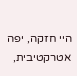היי חזקה, יפה אטרקטיבית,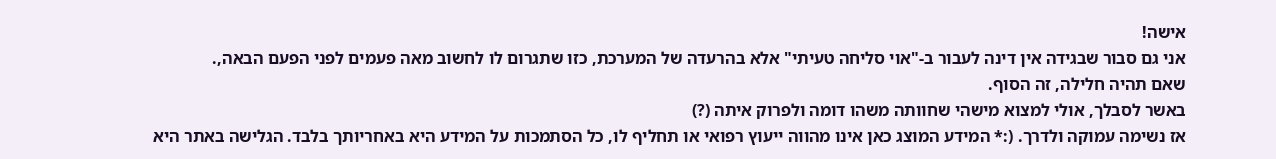אישה!
אני גם סבור שבגידה אין דינה לעבור ב-"אוי סליחה טעיתי" אלא בהרעדה של המערכת, כזו שתגרום לו לחשוב מאה פעמים לפני הפעם הבאה,.
שאם תהיה חלילה, זה הסוף.
באשר לסבלך, אולי למצוא מישהי שחוותה משהו דומה ולפרוק איתה (?)
אז נשימה עמוקה ולדרך. (:* המידע המוצג כאן אינו מהווה ייעוץ רפואי או תחליף לו, כל הסתמכות על המידע היא באחריותך בלבד. הגלישה באתר היא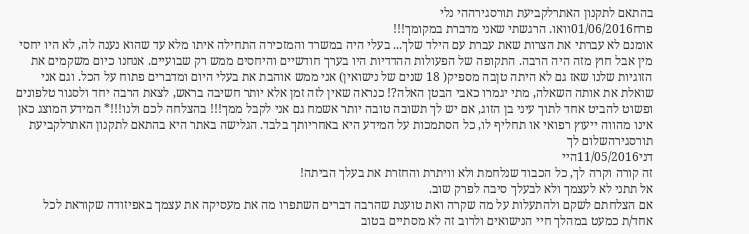בהתאם לתקנון האתרלקביעת תורסגירההי נלי
פרח01/06/2016וואו. הרגשתי שאני מדברת במקומך!!!
אומנם לא עברתי את הצרות שאת עברת עם הילד שלך... בעלי היה במשרד והמזכירה התחילה איתו מלא עד שהוא נענה לה, לא היו יחסי מין אבל חוץ מזה היה הרבה. התקופה של הפעולות ההדדיות היו בערך חודשיים והיחסים ממש רק שבועיים. אנחנו כיום משקמים את הזוגיות שלנו שאז גם לא היתה טןבה מספיק( 18 שנים של נישואין) אני ממש אוהבת את בעלי היום ומדברים פתוח על הכל. וגם אני שואלת את אותה השאלה, מתי יגמרו כאבי הבטן האלה?! כנראה שאין לזה זמן אלא יותר חשיבה בראש, לצאת הרבה יחד ולסגור טלפונים ופשוט להביט אחד לתוך עיני בן הזוג, אם יש לך תשובה טובה יותר אשמח גם אני לקבל ממך!!! בהצלחה לכם ולנו!!!* המידע המוצג כאן אינו מהווה ייעוץ רפואי או תחליף לו, כל הסתמכות על המידע היא באחריותך בלבד. הגלישה באתר היא בהתאם לתקנון האתרלקביעת תורסגירהשלום לך
דני11/05/2016היי
זה קורה וקרה לך, כל הכבוד שנלחמת ולא וויתרת והחזרת את בעלך הביתה!
אל תתני לא לעצמך ולא לבעלך סיבה לפרק שוב.
אם הצלחתם לשקם ולהתעלות על מה שקרה ואת טוענת שהרבה דברים השתפרו מה את מעסיקה את עצמך באפיזודה שקוראת לכל אחד/ת כמעט במהלך חיי הנישואים ולרוב זה לא מסתיים בטוב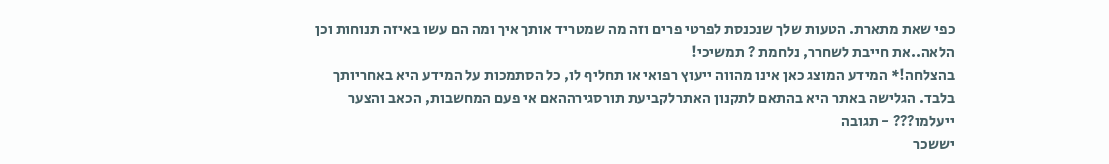כפי שאת מתארת. הטעות שלך שנכנסת לפרטי פרים וזה מה שמטריד אותך איך ומה הם עשו באיזה תנוחות וכן הלאה..את חייבת לשחרר, נלחמת ? תמשיכי!
בהצלחה!* המידע המוצג כאן אינו מהווה ייעוץ רפואי או תחליף לו, כל הסתמכות על המידע היא באחריותך בלבד. הגלישה באתר היא בהתאם לתקנון האתרלקביעת תורסגירההאם אי פעם המחשבות, הכאב והצער ייעלמו??? - תגובה
יששכר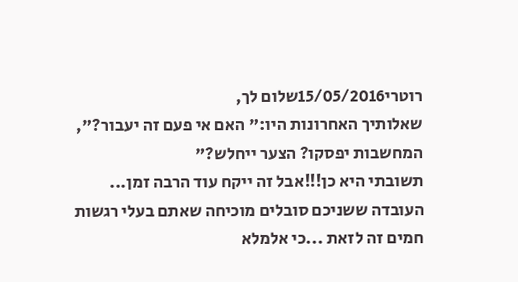רוטרי15/05/2016שלום לך,
שאלותיך האחרונות היו:" האם אי פעם זה יעבור?", המחשבות יפסקו? הצער ייחלש?"
תשובתי היא כן!!!אבל זה ייקח עוד הרבה זמן...
העובדה ששניכם סובלים מוכיחה שאתם בעלי רגשות חמים זה לזאת ...כי אלמלא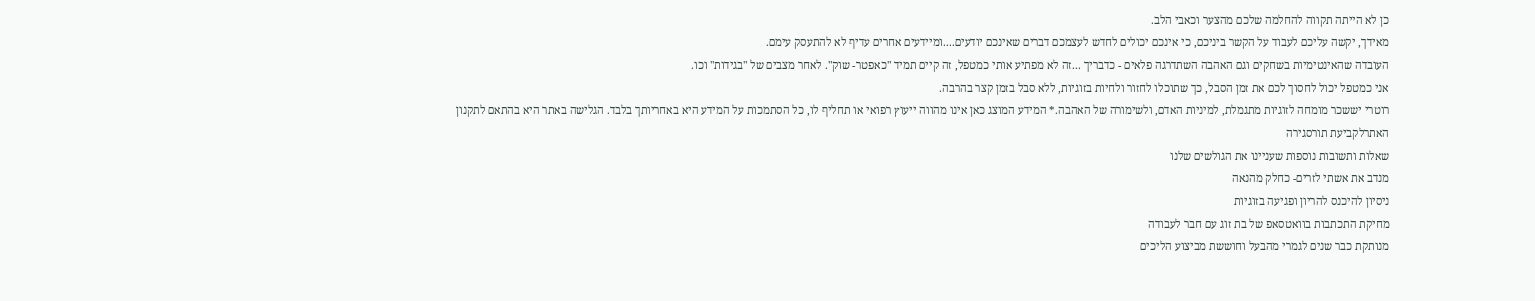כן לא הייתה תקווה להחלמה שלכם מהצער וכאבי הלב.
מאידך, יקשה עליכם לעבוד על הקשר ביניכם, כי אינכם יכולים לחדש לעצמכם דברים שאינכם יודעים....ומיידעים אחרים עדיף לא להתעסק עימם.
העובדה שהאינטימיות בשחקים וגם האהבה השתדרגה פלאים - כדבריך ...זה לא מפתיע אותי כמטפל, זה קיים תמיד "כאפטר- שוק". לאחר מצבים של "בגידות" וכו.
אני כמטפל יכול לחסוך לכם את זמן הסבל, כך שתוכלו לחזור ולחיות בזוגיות, ללא סבל בזמן קצר בהרבה.
רוטרי יששכר מומחה לזוגיות מתגמלת, למיניות האדם, ולשימורה של האהבה.* המידע המוצג כאן אינו מהווה ייעוץ רפואי או תחליף לו, כל הסתמכות על המידע היא באחריותך בלבד. הגלישה באתר היא בהתאם לתקנון האתרלקביעת תורסגירה
שאלות ותשובות נוספות שעניינו את הגולשים שלנו
מנדב את אשתי לזרים- כחלק מהנאה
ניסיון להיכנס להריון ופגיעה בזוגיות
מחיקת התכתבות בוואטסאפ של בת זוג עם חבר לעבודה
מנותקת כבר שנים לגמרי מהבעל וחוששת מביצוע הליכים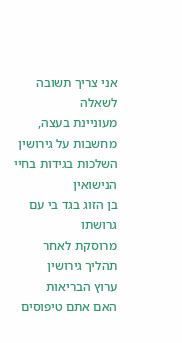אני צריך תשובה לשאלה
מעוניינת בעצה, מחשבות על גירושין
השלכות בגידות בחיי הנישואין
בן הזוג בגד בי עם גרושתו
מרוסקת לאחר תהליך גירושין
ערוץ הבריאות
האם אתם טיפוסים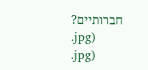חברותיים?
.jpg)
.jpg)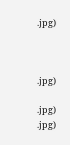.jpg)



.jpg)

.jpg)
.jpg)